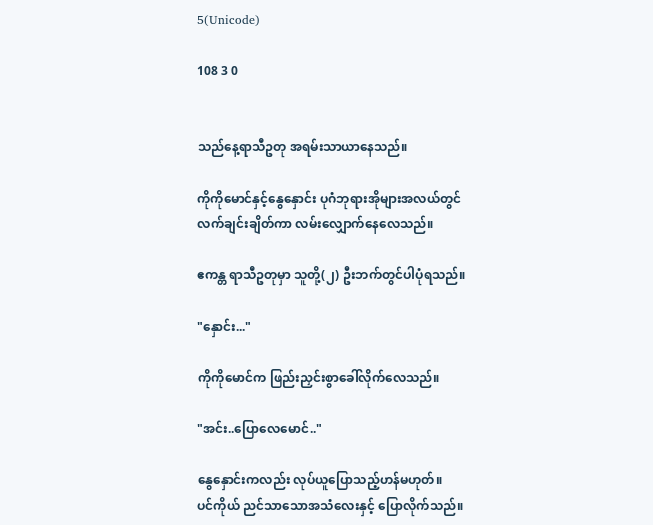5(Unicode)

108 3 0


သည်နေ့ရာသီဥတု အရမ်းသာယာနေသည်။

ကိုကိုမောင်နှင့်နွေနှောင်း ပုဂံဘုရားအိုများအလယ်တွင် လက်ချင်းချိတ်ကာ လမ်းလျှောက်နေလေသည်။

ဧကန္တ ရာသီဥတုမှာ သူတို့(၂) ဦးဘက်တွင်ပါပုံရသည်။

"နှောင်း..."

ကိုကိုမောင်က ဖြည်းညှင်းစွာခေါ်လိုက်လေသည်။

"အင်း..ပြောလေမောင်.."

နွေနှောင်းကလည်း လုပ်ယူပြောသည့်ဟန်မဟုတ်။
ပင်ကိုယ် ညင်သာသောအသံလေးနှင့် ပြောလိုက်‌သည်။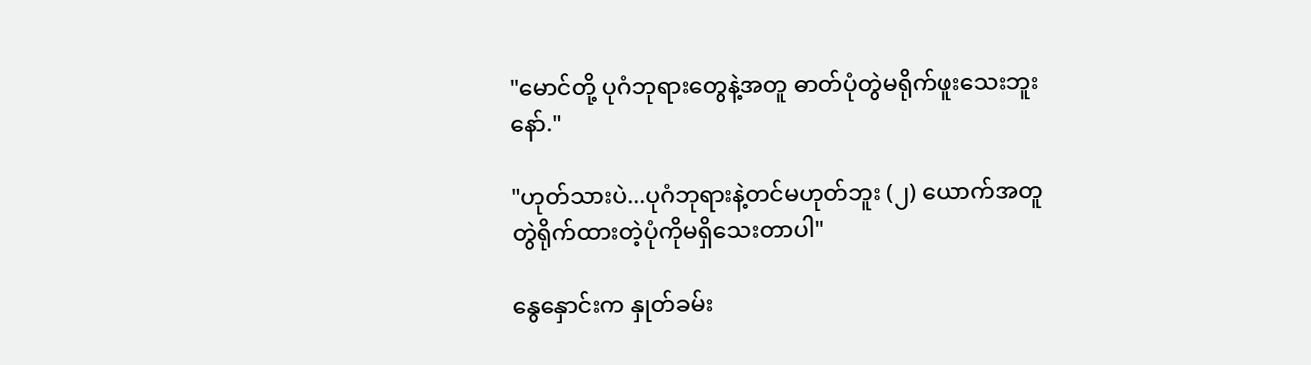"မောင်တို့ ပုဂံဘုရားတွေနဲ့အတူ ဓာတ်ပုံတွဲမရိုက်ဖူးသေးဘူးနော်."

"ဟုတ်သားပဲ...ပုဂံဘုရားနဲ့တင်မဟုတ်ဘူး (၂) ယောက်အတူတွဲရိုက်ထားတဲ့ပုံကိုမရှိသေးတာပါ"

နွေနှောင်းက နှုတ်ခမ်း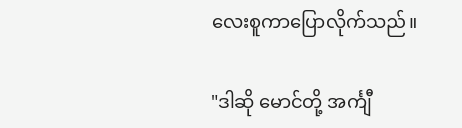လေးစူကာပြောလိုက်သည်။

"ဒါဆို မောင်တို့ အင်္ကျီ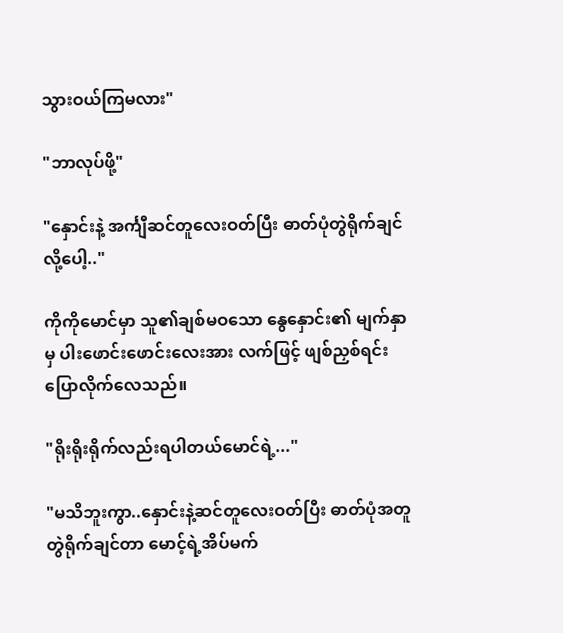သွားဝယ်ကြမလား"

"ဘာလုပ်ဖို့"

"နှောင်းနဲ့ အင်္ကျီဆင်တူလေးဝတ်ပြီး ဓာတ်ပုံတွဲရိုက်ချင်လို့ပေါ့.."

ကိုကိုမောင်မှာ သူ၏ချစ်မဝသော နွေနှောင်း၏ မျက်နှာမှ ပါးဖောင်းဖောင်းလေးအား လက်ဖြင့် ဖျစ်ညှစ်ရင်း ပြောလိုက်လေသည်။

"ရိုးရိုးရိုက်လည်းရပါတယ်မောင်ရဲ့..."

"မသိဘူးကွာ..နှောင်းနဲ့ဆင်တူလေးဝတ်ပြီး ဓာတ်ပုံအတူတွဲရိုက်ချင်တာ မောင့်ရဲ့အိပ်မက်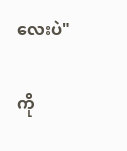လေးပဲ"

ကို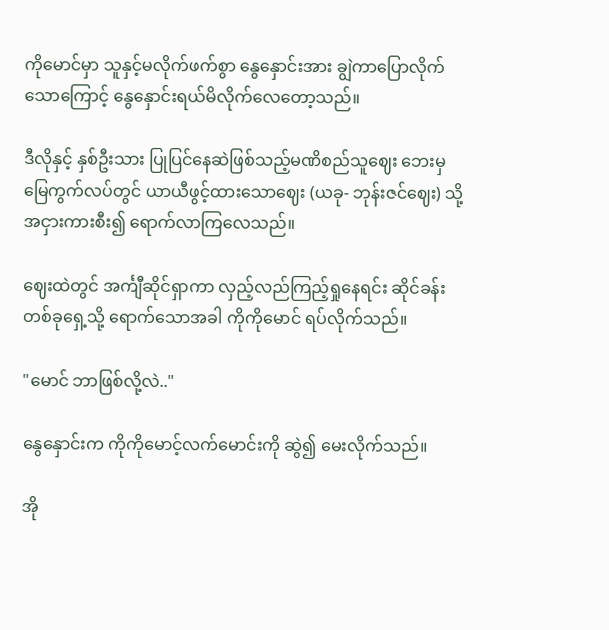ကိုမောင်မှာ ‌သူနှင့်မလိုက်ဖက်စွာ နွေနှောင်းအား ချွဲကာပြောလိုက်သောကြောင့် နွေနှောင်းရယ်မိလိုက်လေတော့သည်။

ဒီလိုနှင့် နှစ်ဦးသား ပြုပြင်‌နေဆဲဖြစ်သည့်မဏိစည်သူဈေး ဘေးမှ မြေကွက်လပ်တွင် ယာယီဖွင့်ထားသောဈေး (ယခု- ဘုန်းဇင်ဈေး) သို့ အငှားကားစီး၍ ရောက်လာကြလေသည်။

ဈေးထဲတွင် အင်္ကျီဆိုင်ရှာကာ လှည့်လည်ကြည့်ရှုနေရင်း ဆိုင်ခန်းတစ်ခုရှေ့သို့ ရောက်သောအခါ ကိုကိုမောင် ရပ်လိုက်သည်။

"မောင် ဘာဖြစ်လို့လဲ.."

နွေနှောင်းက ကိုကိုမောင့်လက်မောင်းကို ဆွဲ၍ မေးလိုက်သည်။

အို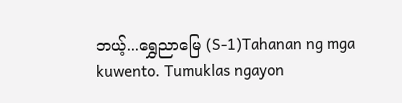ဘယ့်...ရွှေညာမြေ (S-1)Tahanan ng mga kuwento. Tumuklas ngayon